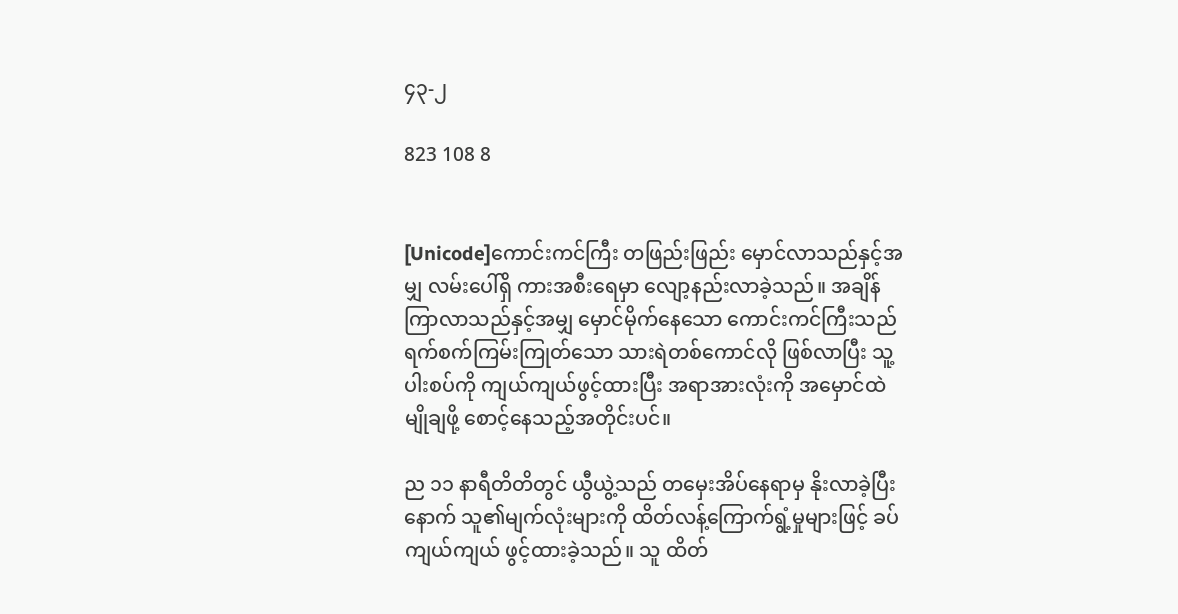၄၃-၂

823 108 8


[Unicode]ကောင်းကင်ကြီး တဖြည်းဖြည်း မှောင်လာသည်နှင့်အမျှ လမ်းပေါ်ရှိ ကားအစီးရေမှာ လျော့နည်းလာခဲ့သည်။ အချိန်ကြာလာသည်နှင့်အမျှ မှောင်မိုက်နေသော ကောင်းကင်ကြီးသည် ရက်စက်ကြမ်းကြုတ်သော သားရဲတစ်ကောင်လို ဖြစ်လာပြီး သူ့ပါးစပ်ကို ကျယ်ကျယ်ဖွင့်ထားပြီး အရာအားလုံးကို အမှောင်ထဲ မျိုချဖို့ စောင့်နေသည့်အတိုင်းပင်။

ည ၁၁ နာရီတိတိတွင် ယွီယွဲ့သည် တမှေးအိပ်နေရာမှ နိုးလာခဲ့ပြီးနောက် သူ၏မျက်လုံးများကို ထိတ်လန့်ကြောက်ရွံ့မှုများဖြင့် ခပ်ကျယ်ကျယ် ဖွင့်ထားခဲ့သည်။ သူ ထိတ်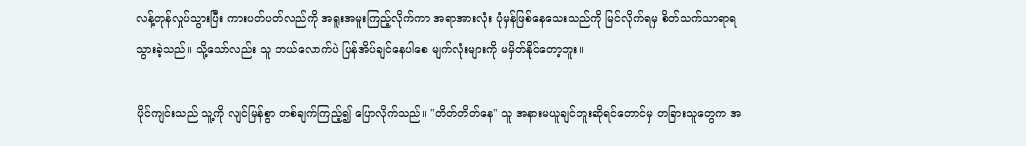လန့်တုန်လှုပ်သွားပြီး ကားပတ်ပတ်လည်ကို အရူးအမူးကြည့်လိုက်ကာ အရာအားလုံး ပုံမှန်ဖြစ်နေသေးသည်ကို မြင်လိုက်ရမှ စိတ်သက်သာရာရသွားခဲ့သည်။ သို့သော်လည်း သူ ဘယ်လောက်ပဲ ပြန်အိပ်ချင်နေပါစေ မျက်လုံးများကို မမှိတ်နိုင်တော့ဘူး။

ပိုင်ကျင်းသည် သူ့ကို လျင်မြန်စွာ တစ်ချက်ကြည့်၍ ပြောလိုက်သည်။ "တိတ်တိတ်နေ" သူ အနားမယူချင်ဘူးဆိုရင်တောင်မှ တခြားသူတွေက အ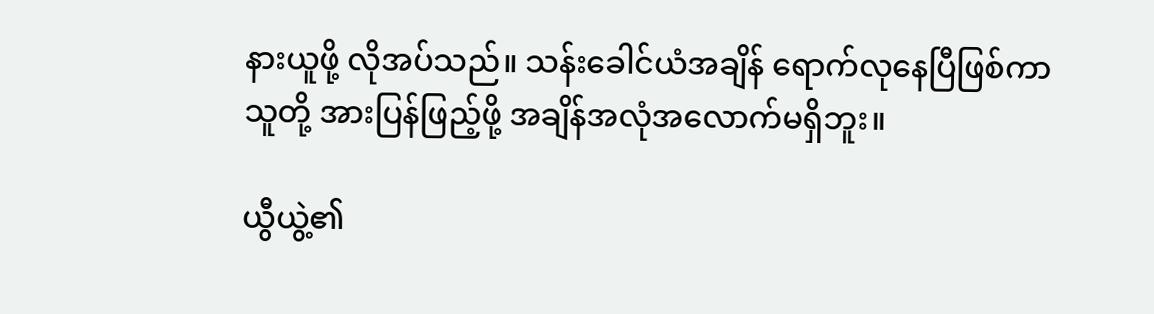နားယူဖို့ လိုအပ်သည်။ သန်းခေါင်ယံအချိန် ရောက်လုနေပြီဖြစ်ကာ သူတို့ အားပြန်ဖြည့်ဖို့ အချိန်အလုံအလောက်မရှိဘူး။

ယွီယွဲ့၏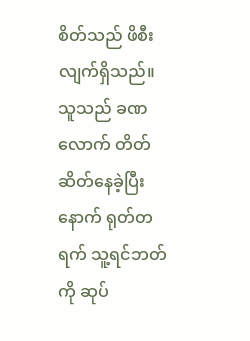စိတ်သည် ဖိစီးလျက်ရှိသည်။ သူသည် ခဏလောက် တိတ်ဆိတ်နေခဲ့ပြီးနောက် ရုတ်တရက် သူ့ရင်ဘတ်ကို ဆုပ်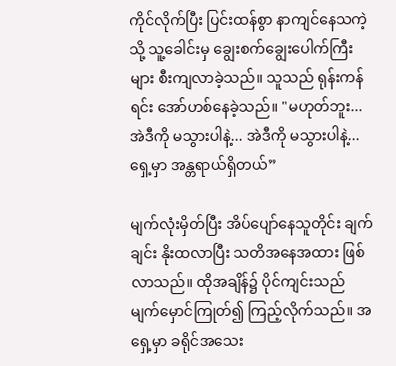ကိုင်လိုက်ပြီး ပြင်းထန်စွာ နာကျင်နေသကဲ့သို့ သူ့ခေါင်းမှ ချွေးစက်ချွေးပေါက်ကြီးများ စီးကျလာခဲ့သည်။ သူသည် ရုန်းကန်ရင်း အော်ဟစ်နေခဲ့သည်။ "မဟုတ်ဘူး... အဲဒီကို မသွားပါနဲ့... အဲဒီကို မသွားပါနဲ့... ရှေ့မှာ အန္တရာယ်ရှိတယ်”

မျက်လုံးမှိတ်ပြီး အိပ်ပျော်နေသူတိုင်း ချက်ချင်း နိုးထလာပြီး သတိအနေအထား ဖြစ်လာသည်။ ထိုအချိန်၌ ပိုင်ကျင်းသည် မျက်မှောင်ကြုတ်၍ ကြည့်လိုက်သည်။ အရှေ့မှာ ခရိုင်အသေး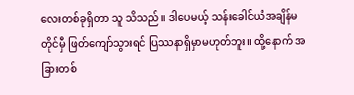လေးတစ်ခုရှိတာ သူ သိသည်။ ဒါပေမယ့် သန်းခေါင်ယံအချိန်မတိုင်မှီ ဖြတ်ကျော်သွားရင် ပြဿနာရှိမှာမဟုတ်ဘူး။ ထို့နောက် အခြားတစ်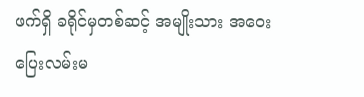ဖက်ရှိ ခရိုင်မှတစ်ဆင့် အမျိုးသား အဝေးပြေးလမ်းမ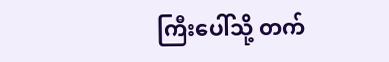ကြီးပေါ်သို့ တက်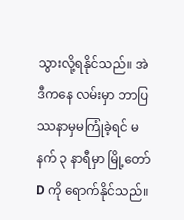သွားလို့ရနိုင်သည်။ အဲဒီကနေ လမ်းမှာ ဘာပြဿနာမှမကြုံခဲ့ရင် မနက် ၃ နာရီမှာ မြို့တော် D ကို ရောက်နိုင်သည်။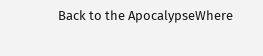Back to the ApocalypseWhere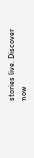stories live. Discover now